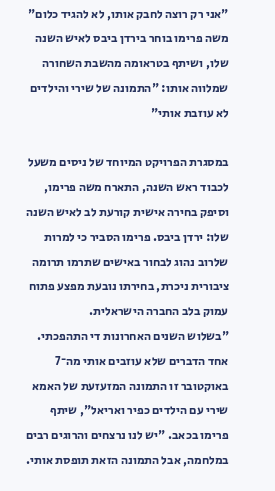"אני רק רוצה לחבק אותו, לא להגיד כלום"
משה פרימו בוחר בירדן ביבס לאיש השנה שלו, ושיתף בטראומה מהשבת השחורה שמלווה אותו: "התמונה של שירי והילדים לא עוזבת אותי"

במסגרת הפרויקט המיוחד של ניסים משעל לכבוד ראש השנה, התארח משה פרימו, וסיפק בחירה אישית קורעת לב לאיש השנה שלו: ירדן ביבס. פרימו הסביר כי למרות שלרוב נהוג לבחור באישים שתרמו תרומה ציבורית ניכרת, בחירתו נובעת מפצע פתוח עמוק בלב החברה הישראלית.
"בשלוש השנים האחרונות די התהפכתי. אחד הדברים שלא עוזבים אותי מה־7 באוקטובר זו התמונה המזעזעת של האמא שירי עם הילדים כפיר ואריאל", שיתף פרימו בכאב. "יש לנו נרצחים והרוגים רבים במלחמה, אבל התמונה הזאת תופסת אותי.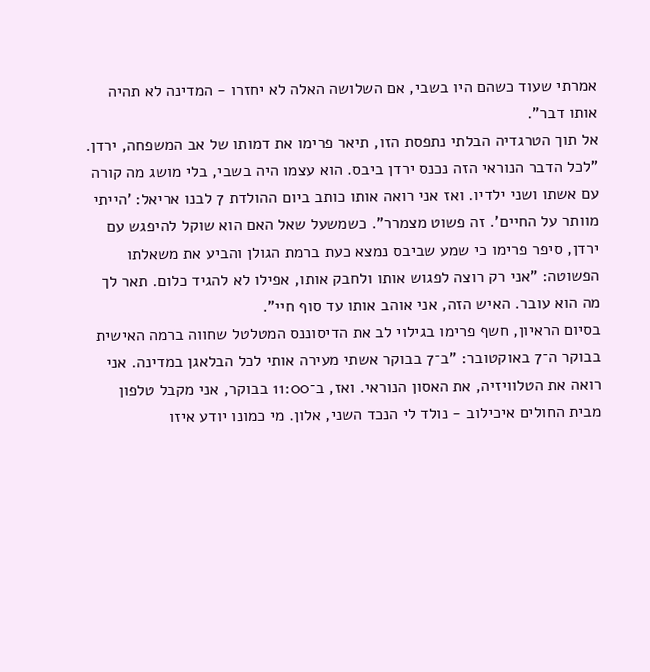אמרתי שעוד כשהם היו בשבי, אם השלושה האלה לא יחזרו - המדינה לא תהיה אותו דבר".
אל תוך הטרגדיה הבלתי נתפסת הזו, תיאר פרימו את דמותו של אב המשפחה, ירדן. "לכל הדבר הנוראי הזה נכנס ירדן ביבס. הוא עצמו היה בשבי, בלי מושג מה קורה עם אשתו ושני ילדיו. ואז אני רואה אותו כותב ביום ההולדת 7 לבנו אריאל: 'הייתי מוותר על החיים'. זה פשוט מצמרר". כשמשעל שאל האם הוא שוקל להיפגש עם ירדן, סיפר פרימו כי שמע שביבס נמצא כעת ברמת הגולן והביע את משאלתו הפשוטה: "אני רק רוצה לפגוש אותו ולחבק אותו, אפילו לא להגיד כלום. תאר לך מה הוא עובר. האיש הזה, אני אוהב אותו עד סוף חיי".
בסיום הראיון, חשף פרימו בגילוי לב את הדיסוננס המטלטל שחווה ברמה האישית בבוקר ה־7 באוקטובר: "ב־7 בבוקר אשתי מעירה אותי לכל הבלאגן במדינה. אני רואה את הטלוויזיה, את האסון הנוראי. ואז, ב־11:00 בבוקר, אני מקבל טלפון מבית החולים איכילוב - נולד לי הנכד השני, אלון. מי כמונו יודע איזו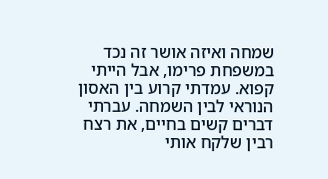שמחה ואיזה אושר זה נכד במשפחת פרימו, אבל הייתי קפוא. עמדתי קרוע בין האסון הנוראי לבין השמחה. עברתי דברים קשים בחיים, את רצח רבין שלקח אותי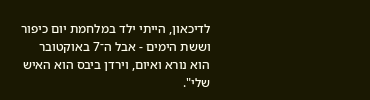לדיכאון, הייתי ילד במלחמת יום כיפור וששת הימים - אבל ה־7 באוקטובר הוא נורא ואיום, וירדן ביבס הוא האיש שלי".